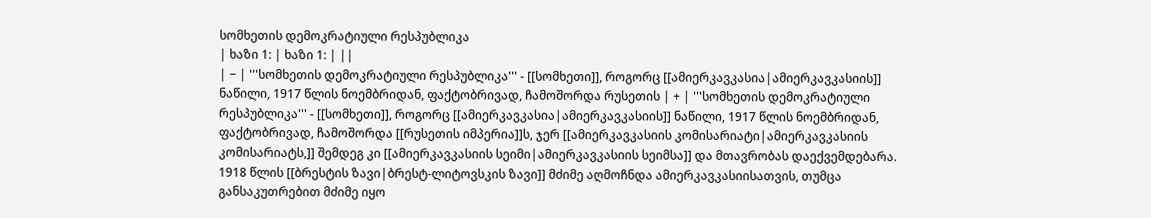სომხეთის დემოკრატიული რესპუბლიკა
| ხაზი 1: | ხაზი 1: | ||
| − | '''სომხეთის დემოკრატიული რესპუბლიკა''' - [[სომხეთი]], როგორც [[ამიერკავკასია|ამიერკავკასიის]] ნაწილი, 1917 წლის ნოემბრიდან, ფაქტობრივად, ჩამოშორდა რუსეთის | + | '''სომხეთის დემოკრატიული რესპუბლიკა''' - [[სომხეთი]], როგორც [[ამიერკავკასია|ამიერკავკასიის]] ნაწილი, 1917 წლის ნოემბრიდან, ფაქტობრივად, ჩამოშორდა [[რუსეთის იმპერია]]ს, ჯერ [[ამიერკავკასიის კომისარიატი|ამიერკავკასიის კომისარიატს,]] შემდეგ კი [[ამიერკავკასიის სეიმი|ამიერკავკასიის სეიმსა]] და მთავრობას დაექვემდებარა. 1918 წლის [[ბრესტის ზავი|ბრესტ-ლიტოვსკის ზავი]] მძიმე აღმოჩნდა ამიერკავკასიისათვის, თუმცა განსაკუთრებით მძიმე იყო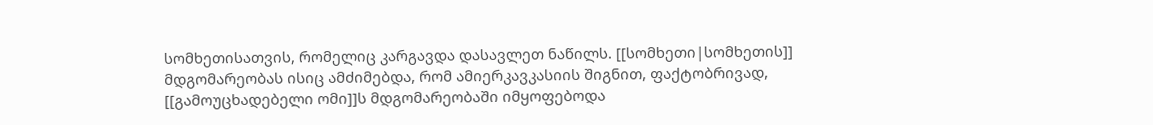სომხეთისათვის, რომელიც კარგავდა დასავლეთ ნაწილს. [[სომხეთი|სომხეთის]] მდგომარეობას ისიც ამძიმებდა, რომ ამიერკავკასიის შიგნით, ფაქტობრივად, [[გამოუცხადებელი ომი]]ს მდგომარეობაში იმყოფებოდა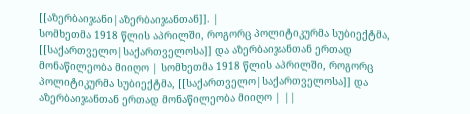[[აზერბაიჯანი|აზერბაიჯანთან]]. |
სომხეთმა 1918 წლის აპრილში, როგორც პოლიტიკურმა სუბიექტმა, [[საქართველო|საქართველოსა]] და აზერბაიჯანთან ერთად მონაწილეობა მიიღო | სომხეთმა 1918 წლის აპრილში, როგორც პოლიტიკურმა სუბიექტმა, [[საქართველო|საქართველოსა]] და აზერბაიჯანთან ერთად მონაწილეობა მიიღო | ||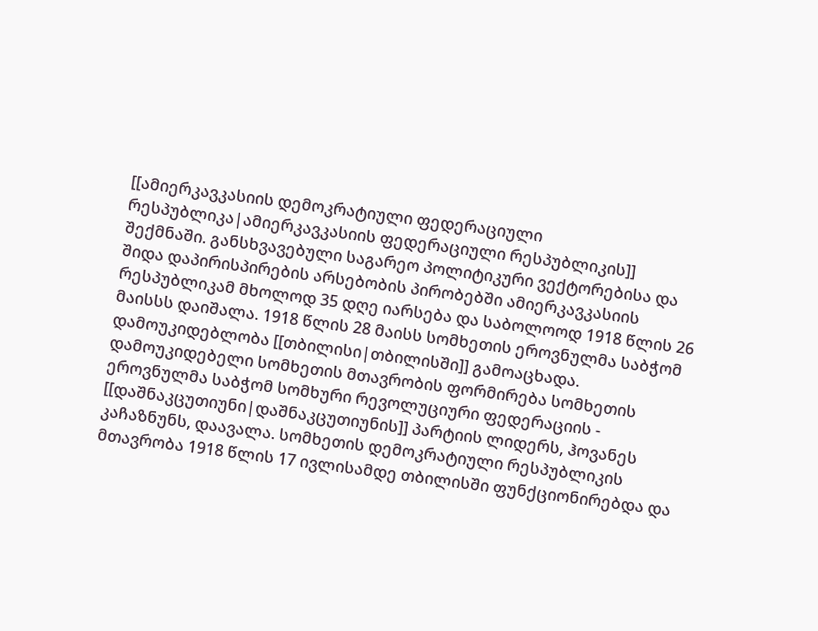[[ამიერკავკასიის დემოკრატიული ფედერაციული რესპუბლიკა|ამიერკავკასიის ფედერაციული რესპუბლიკის]] შექმნაში. განსხვავებული საგარეო პოლიტიკური ვექტორებისა და შიდა დაპირისპირების არსებობის პირობებში ამიერკავკასიის რესპუბლიკამ მხოლოდ 35 დღე იარსება და საბოლოოდ 1918 წლის 26 მაისსს დაიშალა. 1918 წლის 28 მაისს სომხეთის ეროვნულმა საბჭომ დამოუკიდებლობა [[თბილისი|თბილისში]] გამოაცხადა. დამოუკიდებელი სომხეთის მთავრობის ფორმირება სომხეთის ეროვნულმა საბჭომ სომხური რევოლუციური ფედერაციის - [[დაშნაკცუთიუნი|დაშნაკცუთიუნის]] პარტიის ლიდერს, ჰოვანეს კაჩაზნუნს, დაავალა. სომხეთის დემოკრატიული რესპუბლიკის მთავრობა 1918 წლის 17 ივლისამდე თბილისში ფუნქციონირებდა და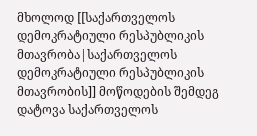მხოლოდ [[საქართველოს დემოკრატიული რესპუბლიკის მთავრობა|საქართველოს დემოკრატიული რესპუბლიკის მთავრობის]] მოწოდების შემდეგ დატოვა საქართველოს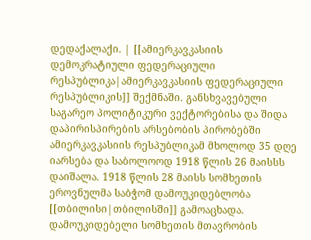დედაქალაქი. | [[ამიერკავკასიის დემოკრატიული ფედერაციული რესპუბლიკა|ამიერკავკასიის ფედერაციული რესპუბლიკის]] შექმნაში. განსხვავებული საგარეო პოლიტიკური ვექტორებისა და შიდა დაპირისპირების არსებობის პირობებში ამიერკავკასიის რესპუბლიკამ მხოლოდ 35 დღე იარსება და საბოლოოდ 1918 წლის 26 მაისსს დაიშალა. 1918 წლის 28 მაისს სომხეთის ეროვნულმა საბჭომ დამოუკიდებლობა [[თბილისი|თბილისში]] გამოაცხადა. დამოუკიდებელი სომხეთის მთავრობის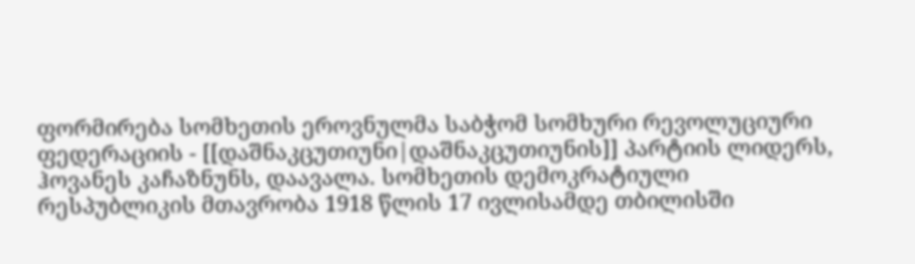ფორმირება სომხეთის ეროვნულმა საბჭომ სომხური რევოლუციური ფედერაციის - [[დაშნაკცუთიუნი|დაშნაკცუთიუნის]] პარტიის ლიდერს, ჰოვანეს კაჩაზნუნს, დაავალა. სომხეთის დემოკრატიული რესპუბლიკის მთავრობა 1918 წლის 17 ივლისამდე თბილისში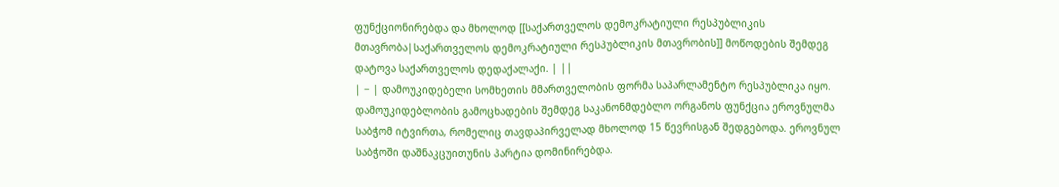ფუნქციონირებდა და მხოლოდ [[საქართველოს დემოკრატიული რესპუბლიკის მთავრობა|საქართველოს დემოკრატიული რესპუბლიკის მთავრობის]] მოწოდების შემდეგ დატოვა საქართველოს დედაქალაქი. | ||
| − | დამოუკიდებელი სომხეთის მმართველობის ფორმა საპარლამენტო რესპუბლიკა იყო. დამოუკიდებლობის გამოცხადების შემდეგ საკანონმდებლო ორგანოს ფუნქცია ეროვნულმა საბჭომ იტვირთა, რომელიც თავდაპირველად მხოლოდ 15 წევრისგან შედგებოდა. ეროვნულ საბჭოში დაშნაკცუითუნის პარტია დომინირებდა.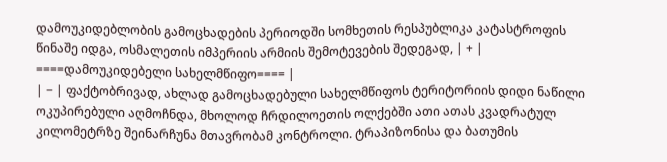დამოუკიდებლობის გამოცხადების პერიოდში სომხეთის რესპუბლიკა კატასტროფის წინაშე იდგა, ოსმალეთის იმპერიის არმიის შემოტევების შედეგად, | + | ====დამოუკიდებელი სახელმწიფო==== |
| − | ფაქტობრივად, ახლად გამოცხადებული სახელმწიფოს ტერიტორიის დიდი ნაწილი ოკუპირებული აღმოჩნდა, მხოლოდ ჩრდილოეთის ოლქებში ათი ათას კვადრატულ კილომეტრზე შეინარჩუნა მთავრობამ კონტროლი. ტრაპიზონისა და ბათუმის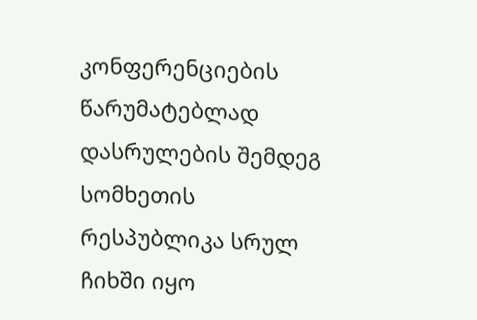კონფერენციების წარუმატებლად დასრულების შემდეგ სომხეთის რესპუბლიკა სრულ ჩიხში იყო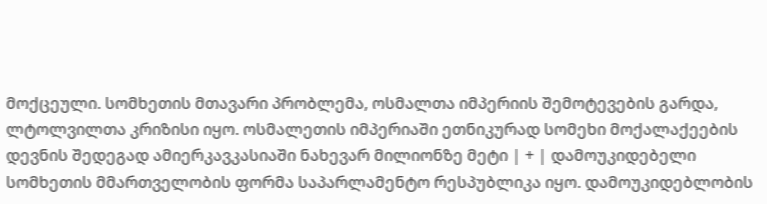მოქცეული. სომხეთის მთავარი პრობლემა, ოსმალთა იმპერიის შემოტევების გარდა, ლტოლვილთა კრიზისი იყო. ოსმალეთის იმპერიაში ეთნიკურად სომეხი მოქალაქეების დევნის შედეგად ამიერკავკასიაში ნახევარ მილიონზე მეტი | + | დამოუკიდებელი სომხეთის მმართველობის ფორმა საპარლამენტო რესპუბლიკა იყო. დამოუკიდებლობის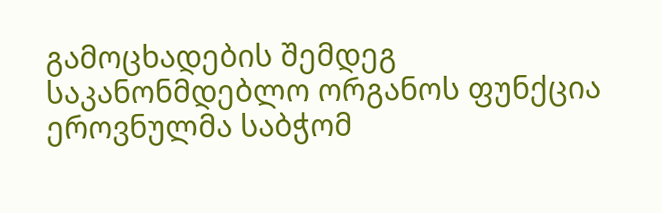გამოცხადების შემდეგ საკანონმდებლო ორგანოს ფუნქცია ეროვნულმა საბჭომ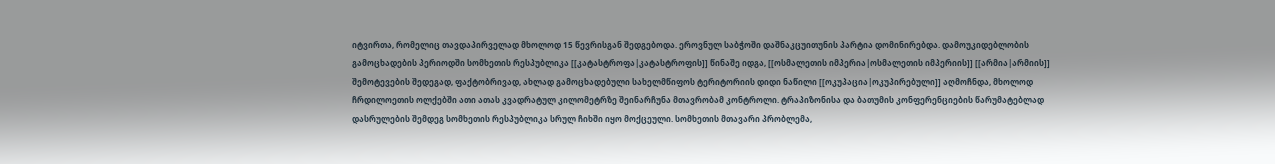იტვირთა, რომელიც თავდაპირველად მხოლოდ 15 წევრისგან შედგებოდა. ეროვნულ საბჭოში დაშნაკცუითუნის პარტია დომინირებდა. დამოუკიდებლობის გამოცხადების პერიოდში სომხეთის რესპუბლიკა [[კატასტროფა|კატასტროფის]] წინაშე იდგა, [[ოსმალეთის იმპერია|ოსმალეთის იმპერიის]] [[არმია|არმიის]] შემოტევების შედეგად, ფაქტობრივად, ახლად გამოცხადებული სახელმწიფოს ტერიტორიის დიდი ნაწილი [[ოკუპაცია|ოკუპირებული]] აღმოჩნდა, მხოლოდ ჩრდილოეთის ოლქებში ათი ათას კვადრატულ კილომეტრზე შეინარჩუნა მთავრობამ კონტროლი. ტრაპიზონისა და ბათუმის კონფერენციების წარუმატებლად დასრულების შემდეგ სომხეთის რესპუბლიკა სრულ ჩიხში იყო მოქცეული. სომხეთის მთავარი პრობლემა,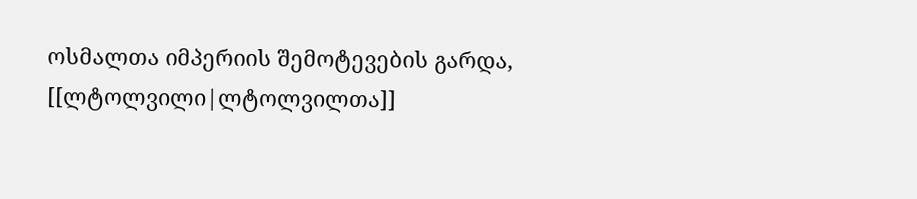ოსმალთა იმპერიის შემოტევების გარდა, [[ლტოლვილი|ლტოლვილთა]]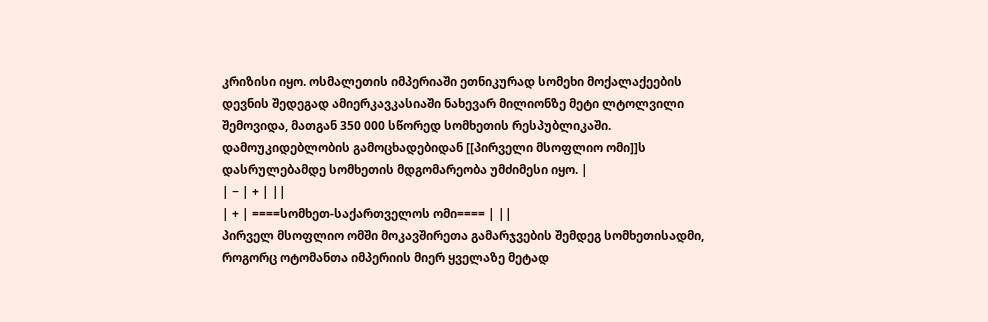კრიზისი იყო. ოსმალეთის იმპერიაში ეთნიკურად სომეხი მოქალაქეების დევნის შედეგად ამიერკავკასიაში ნახევარ მილიონზე მეტი ლტოლვილი შემოვიდა, მათგან 350 000 სწორედ სომხეთის რესპუბლიკაში. დამოუკიდებლობის გამოცხადებიდან [[პირველი მსოფლიო ომი]]ს დასრულებამდე სომხეთის მდგომარეობა უმძიმესი იყო. |
| − | + | ||
| + | ====სომხეთ-საქართველოს ომი==== | ||
პირველ მსოფლიო ომში მოკავშირეთა გამარჯვების შემდეგ სომხეთისადმი, როგორც ოტომანთა იმპერიის მიერ ყველაზე მეტად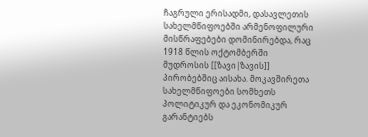ჩაგრული ერისადმი, დასავლეთის სახელმწიფოებში არმენოფილური მისწრაფებები დომინირებდა, რაც 1918 წლის ოქტომბერში მუდროსის [[ზავი|ზავის]] პირობებშიც აისახა. მოკავშირეთა სახელმწიფოები სომხეთს პოლიტიკურ და ეკონომიკურ გარანტიებს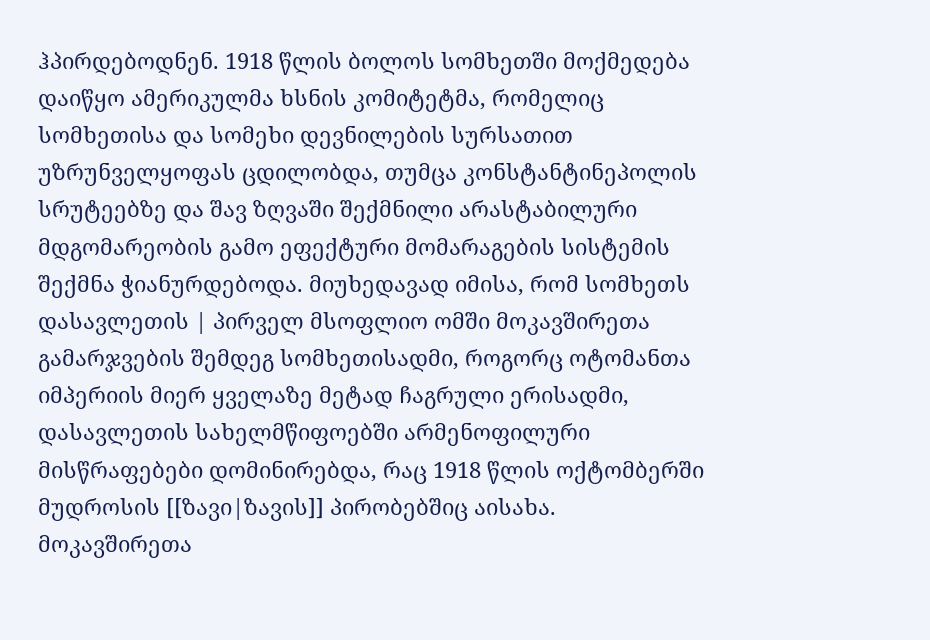ჰპირდებოდნენ. 1918 წლის ბოლოს სომხეთში მოქმედება დაიწყო ამერიკულმა ხსნის კომიტეტმა, რომელიც სომხეთისა და სომეხი დევნილების სურსათით უზრუნველყოფას ცდილობდა, თუმცა კონსტანტინეპოლის სრუტეებზე და შავ ზღვაში შექმნილი არასტაბილური მდგომარეობის გამო ეფექტური მომარაგების სისტემის შექმნა ჭიანურდებოდა. მიუხედავად იმისა, რომ სომხეთს დასავლეთის | პირველ მსოფლიო ომში მოკავშირეთა გამარჯვების შემდეგ სომხეთისადმი, როგორც ოტომანთა იმპერიის მიერ ყველაზე მეტად ჩაგრული ერისადმი, დასავლეთის სახელმწიფოებში არმენოფილური მისწრაფებები დომინირებდა, რაც 1918 წლის ოქტომბერში მუდროსის [[ზავი|ზავის]] პირობებშიც აისახა. მოკავშირეთა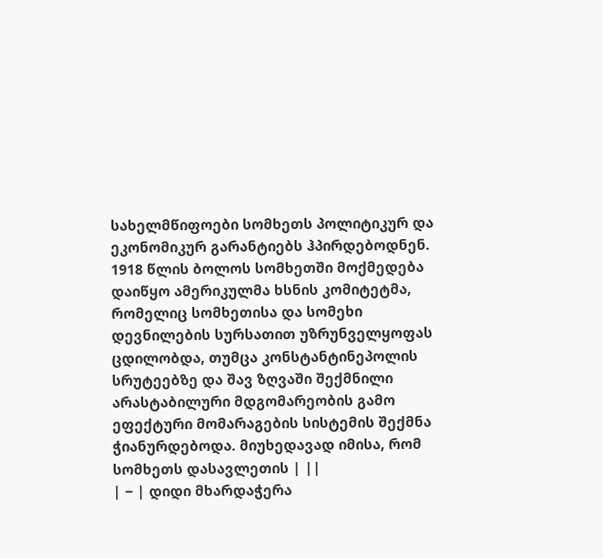სახელმწიფოები სომხეთს პოლიტიკურ და ეკონომიკურ გარანტიებს ჰპირდებოდნენ. 1918 წლის ბოლოს სომხეთში მოქმედება დაიწყო ამერიკულმა ხსნის კომიტეტმა, რომელიც სომხეთისა და სომეხი დევნილების სურსათით უზრუნველყოფას ცდილობდა, თუმცა კონსტანტინეპოლის სრუტეებზე და შავ ზღვაში შექმნილი არასტაბილური მდგომარეობის გამო ეფექტური მომარაგების სისტემის შექმნა ჭიანურდებოდა. მიუხედავად იმისა, რომ სომხეთს დასავლეთის | ||
| − | დიდი მხარდაჭერა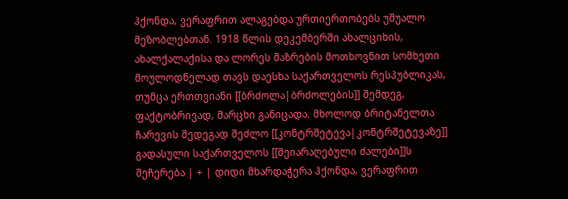ჰქონდა, ვერაფრით ალაგებდა ურთიერთობებს უშუალო მეზობლებთან. 1918 წლის დეკემბერში ახალციხის, ახალქალაქისა და ლორეს მაზრების მოთხოვნით სომხეთი მოულოდნელად თავს დაესხა საქართველოს რესპუბლიკას, თუმცა ერთთვიანი [[ბრძოლა|ბრძოლების]] შემდეგ, ფაქტობრივად, მარცხი განიცადა. მხოლოდ ბრიტანელთა ჩარევის შედეგად შეძლო [[კონტრშეტევა|კონტრშეტევაზე]] გადასული საქართველოს [[შეიარაღებული ძალები]]ს შეჩერება | + | დიდი მხარდაჭერა ჰქონდა, ვერაფრით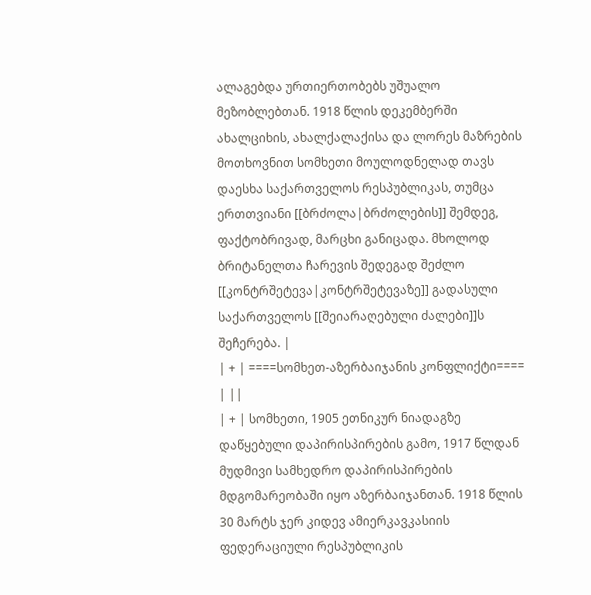ალაგებდა ურთიერთობებს უშუალო მეზობლებთან. 1918 წლის დეკემბერში ახალციხის, ახალქალაქისა და ლორეს მაზრების მოთხოვნით სომხეთი მოულოდნელად თავს დაესხა საქართველოს რესპუბლიკას, თუმცა ერთთვიანი [[ბრძოლა|ბრძოლების]] შემდეგ, ფაქტობრივად, მარცხი განიცადა. მხოლოდ ბრიტანელთა ჩარევის შედეგად შეძლო [[კონტრშეტევა|კონტრშეტევაზე]] გადასული საქართველოს [[შეიარაღებული ძალები]]ს შეჩერება. |
| + | ====სომხეთ-აზერბაიჯანის კონფლიქტი==== | ||
| + | სომხეთი, 1905 ეთნიკურ ნიადაგზე დაწყებული დაპირისპირების გამო, 1917 წლდან მუდმივი სამხედრო დაპირისპირების მდგომარეობაში იყო აზერბაიჯანთან. 1918 წლის 30 მარტს ჯერ კიდევ ამიერკავკასიის ფედერაციული რესპუბლიკის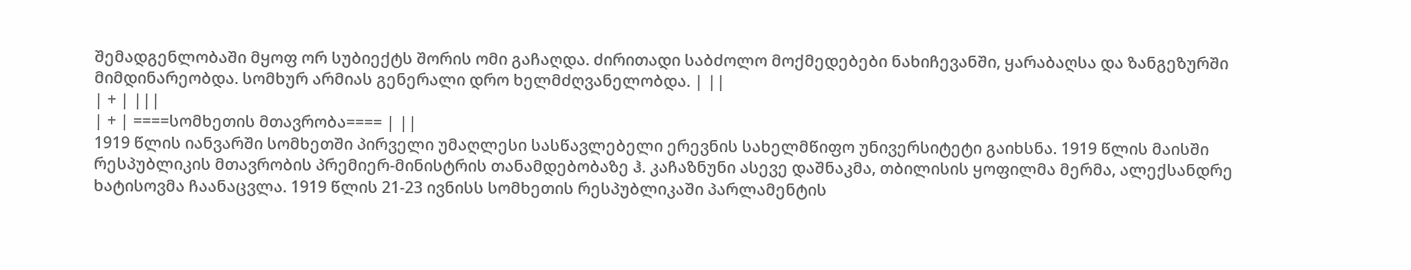შემადგენლობაში მყოფ ორ სუბიექტს შორის ომი გაჩაღდა. ძირითადი საბძოლო მოქმედებები ნახიჩევანში, ყარაბაღსა და ზანგეზურში მიმდინარეობდა. სომხურ არმიას გენერალი დრო ხელმძღვანელობდა. | ||
| + | |||
| + | ====სომხეთის მთავრობა==== | ||
1919 წლის იანვარში სომხეთში პირველი უმაღლესი სასწავლებელი ერევნის სახელმწიფო უნივერსიტეტი გაიხსნა. 1919 წლის მაისში რესპუბლიკის მთავრობის პრემიერ-მინისტრის თანამდებობაზე ჰ. კაჩაზნუნი ასევე დაშნაკმა, თბილისის ყოფილმა მერმა, ალექსანდრე ხატისოვმა ჩაანაცვლა. 1919 წლის 21-23 ივნისს სომხეთის რესპუბლიკაში პარლამენტის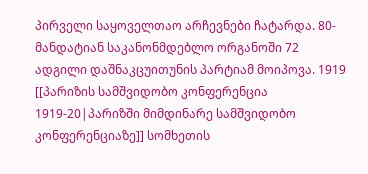პირველი საყოველთაო არჩევნები ჩატარდა. 80-მანდატიან საკანონმდებლო ორგანოში 72 ადგილი დაშნაკცუითუნის პარტიამ მოიპოვა. 1919 [[პარიზის სამშვიდობო კონფერენცია 1919-20|პარიზში მიმდინარე სამშვიდობო კონფერენციაზე]] სომხეთის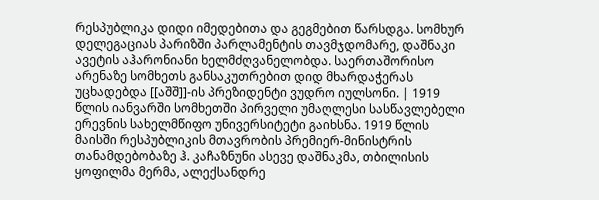რესპუბლიკა დიდი იმედებითა და გეგმებით წარსდგა. სომხურ დელეგაციას პარიზში პარლამენტის თავმჯდომარე, დაშნაკი ავეტის აჰარონიანი ხელმძღვანელობდა. საერთაშორისო არენაზე სომხეთს განსაკუთრებით დიდ მხარდაჭერას უცხადებდა [[აშშ]]-ის პრეზიდენტი ვუდრო იულსონი. | 1919 წლის იანვარში სომხეთში პირველი უმაღლესი სასწავლებელი ერევნის სახელმწიფო უნივერსიტეტი გაიხსნა. 1919 წლის მაისში რესპუბლიკის მთავრობის პრემიერ-მინისტრის თანამდებობაზე ჰ. კაჩაზნუნი ასევე დაშნაკმა, თბილისის ყოფილმა მერმა, ალექსანდრე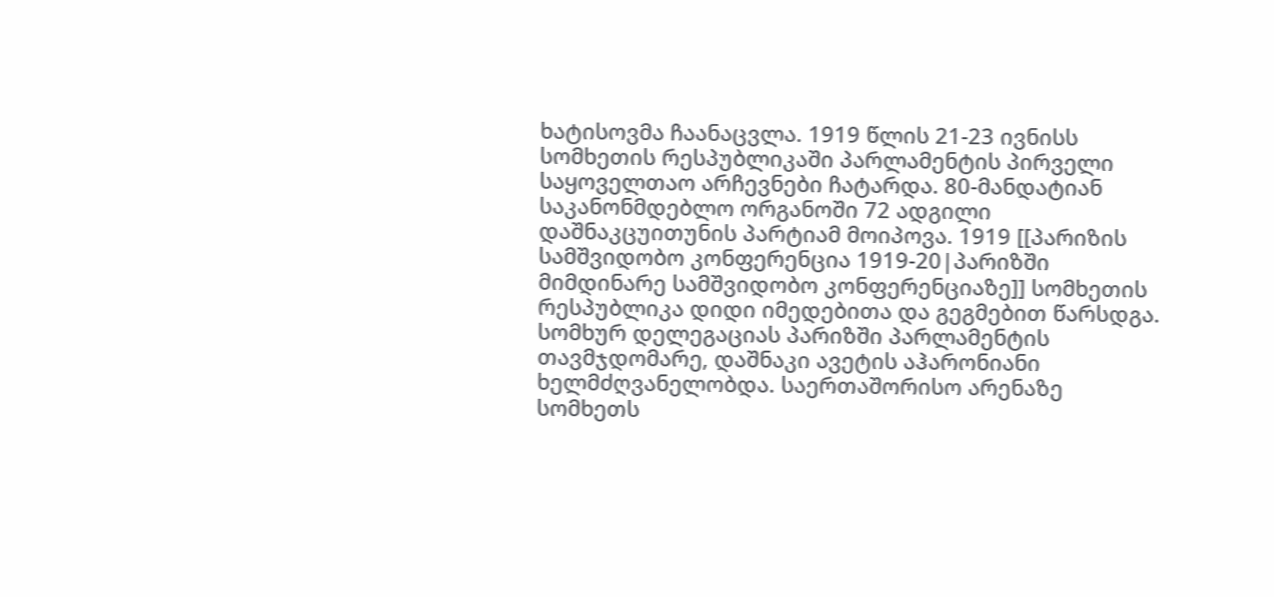ხატისოვმა ჩაანაცვლა. 1919 წლის 21-23 ივნისს სომხეთის რესპუბლიკაში პარლამენტის პირველი საყოველთაო არჩევნები ჩატარდა. 80-მანდატიან საკანონმდებლო ორგანოში 72 ადგილი დაშნაკცუითუნის პარტიამ მოიპოვა. 1919 [[პარიზის სამშვიდობო კონფერენცია 1919-20|პარიზში მიმდინარე სამშვიდობო კონფერენციაზე]] სომხეთის რესპუბლიკა დიდი იმედებითა და გეგმებით წარსდგა. სომხურ დელეგაციას პარიზში პარლამენტის თავმჯდომარე, დაშნაკი ავეტის აჰარონიანი ხელმძღვანელობდა. საერთაშორისო არენაზე სომხეთს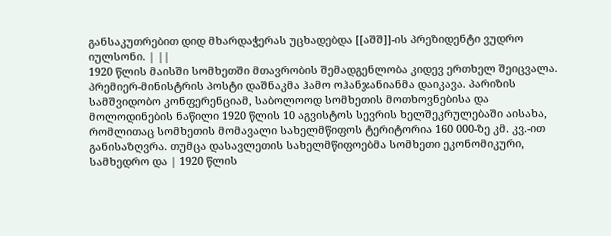განსაკუთრებით დიდ მხარდაჭერას უცხადებდა [[აშშ]]-ის პრეზიდენტი ვუდრო იულსონი. | ||
1920 წლის მაისში სომხეთში მთავრობის შემადგენლობა კიდევ ერთხელ შეიცვალა. პრემიერ-მინისტრის პოსტი დაშნაკმა ჰამო ოჰანჯანიანმა დაიკავა. პარიზის სამშვიდობო კონფერენციამ, საბოლოოდ სომხეთის მოთხოვნებისა და მოლოდინების ნაწილი 1920 წლის 10 აგვისტოს სევრის ხელშეკრულებაში აისახა, რომლითაც სომხეთის მომავალი სახელმწიფოს ტერიტორია 160 000-ზე კმ. კვ.-ით განისაზღვრა. თუმცა დასავლეთის სახელმწიფოებმა სომხეთი ეკონომიკური, სამხედრო და | 1920 წლის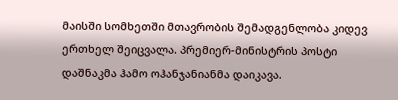მაისში სომხეთში მთავრობის შემადგენლობა კიდევ ერთხელ შეიცვალა. პრემიერ-მინისტრის პოსტი დაშნაკმა ჰამო ოჰანჯანიანმა დაიკავა.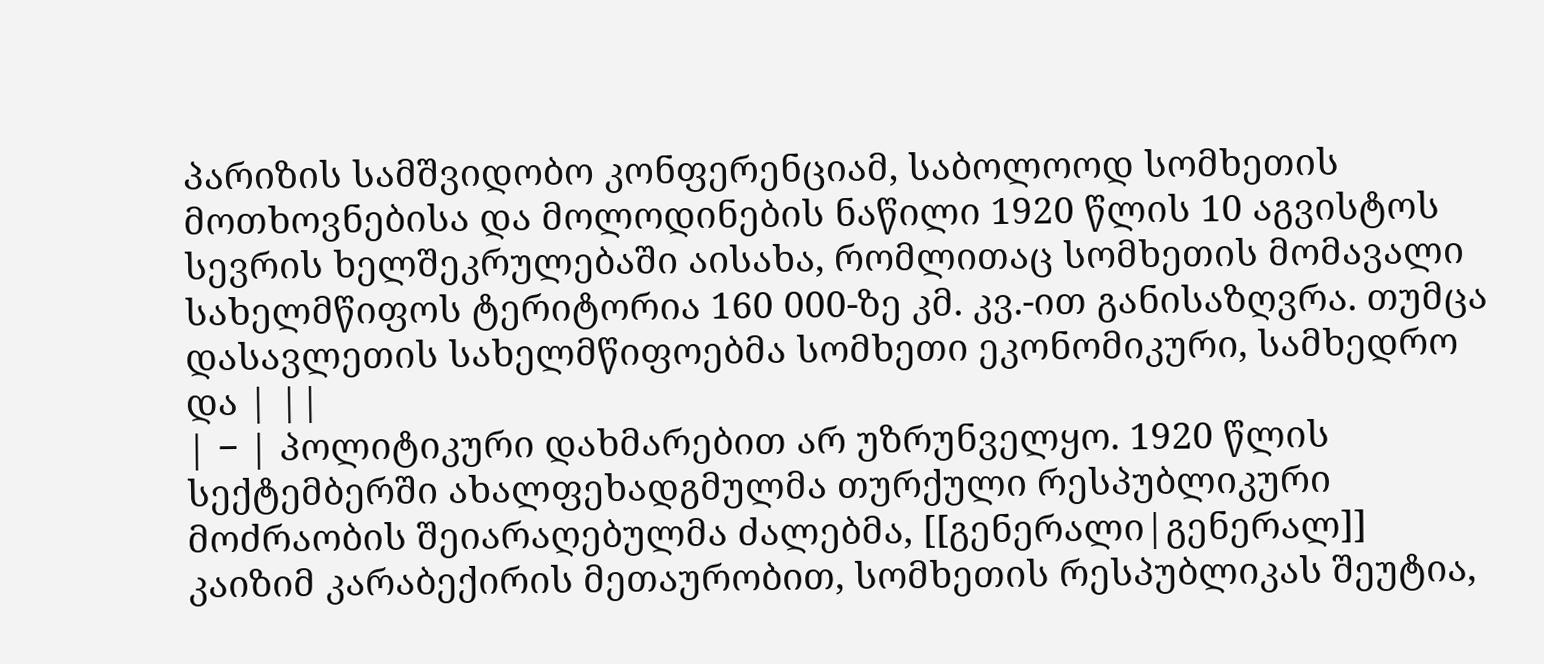პარიზის სამშვიდობო კონფერენციამ, საბოლოოდ სომხეთის მოთხოვნებისა და მოლოდინების ნაწილი 1920 წლის 10 აგვისტოს სევრის ხელშეკრულებაში აისახა, რომლითაც სომხეთის მომავალი სახელმწიფოს ტერიტორია 160 000-ზე კმ. კვ.-ით განისაზღვრა. თუმცა დასავლეთის სახელმწიფოებმა სომხეთი ეკონომიკური, სამხედრო და | ||
| − | პოლიტიკური დახმარებით არ უზრუნველყო. 1920 წლის სექტემბერში ახალფეხადგმულმა თურქული რესპუბლიკური მოძრაობის შეიარაღებულმა ძალებმა, [[გენერალი|გენერალ]] კაიზიმ კარაბექირის მეთაურობით, სომხეთის რესპუბლიკას შეუტია,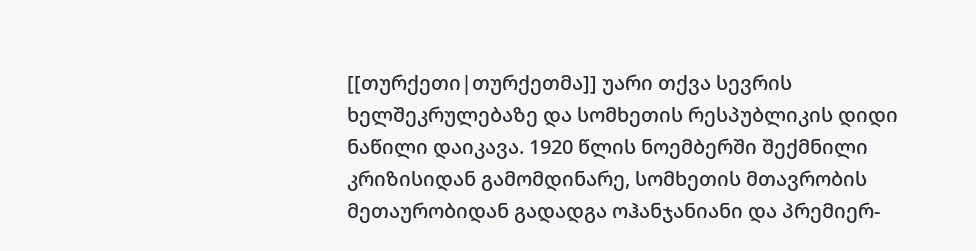[[თურქეთი|თურქეთმა]] უარი თქვა სევრის ხელშეკრულებაზე და სომხეთის რესპუბლიკის დიდი ნაწილი დაიკავა. 1920 წლის ნოემბერში შექმნილი კრიზისიდან გამომდინარე, სომხეთის მთავრობის მეთაურობიდან გადადგა ოჰანჯანიანი და პრემიერ-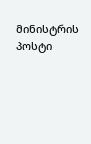მინისტრის პოსტი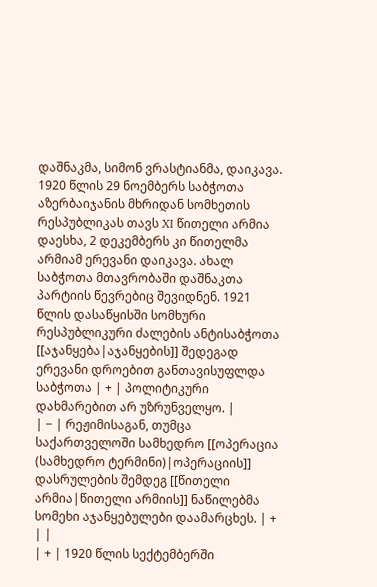დაშნაკმა, სიმონ ვრასტიანმა, დაიკავა. 1920 წლის 29 ნოემბერს საბჭოთა აზერბაიჯანის მხრიდან სომხეთის რესპუბლიკას თავს XI წითელი არმია დაესხა, 2 დეკემბერს კი წითელმა არმიამ ერევანი დაიკავა. ახალ საბჭოთა მთავრობაში დაშნაკთა პარტიის წევრებიც შევიდნენ. 1921 წლის დასაწყისში სომხური რესპუბლიკური ძალების ანტისაბჭოთა [[აჯანყება|აჯანყების]] შედეგად ერევანი დროებით განთავისუფლდა საბჭოთა | + | პოლიტიკური დახმარებით არ უზრუნველყო. |
| − | რეჟიმისაგან, თუმცა საქართველოში სამხედრო [[ოპერაცია (სამხედრო ტერმინი)|ოპერაციის]] დასრულების შემდეგ [[წითელი არმია|წითელი არმიის]] ნაწილებმა სომეხი აჯანყებულები დაამარცხეს. | + | |
| + | 1920 წლის სექტემბერში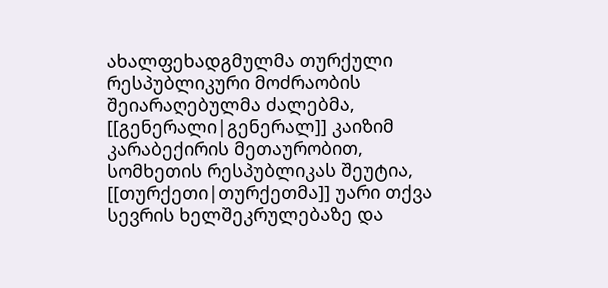ახალფეხადგმულმა თურქული რესპუბლიკური მოძრაობის შეიარაღებულმა ძალებმა, [[გენერალი|გენერალ]] კაიზიმ კარაბექირის მეთაურობით, სომხეთის რესპუბლიკას შეუტია, [[თურქეთი|თურქეთმა]] უარი თქვა სევრის ხელშეკრულებაზე და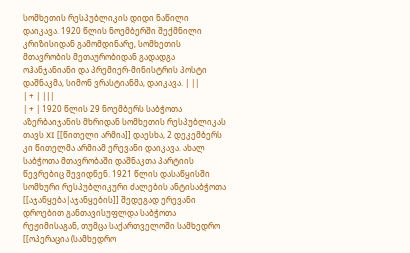სომხეთის რესპუბლიკის დიდი ნაწილი დაიკავა. 1920 წლის ნოემბერში შექმნილი კრიზისიდან გამომდინარე, სომხეთის მთავრობის მეთაურობიდან გადადგა ოჰანჯანიანი და პრემიერ-მინისტრის პოსტი დაშნაკმა, სიმონ ვრასტიანმა, დაიკავა. | ||
| + | |||
| + | 1920 წლის 29 ნოემბერს საბჭოთა აზერბაიჯანის მხრიდან სომხეთის რესპუბლიკას თავს XI [[წითელი არმია]] დაესხა, 2 დეკემბერს კი წითელმა არმიამ ერევანი დაიკავა. ახალ საბჭოთა მთავრობაში დაშნაკთა პარტიის წევრებიც შევიდნენ. 1921 წლის დასაწყისში სომხური რესპუბლიკური ძალების ანტისაბჭოთა [[აჯანყება|აჯანყების]] შედეგად ერევანი დროებით განთავისუფლდა საბჭოთა რეჟიმისაგან, თუმცა საქართველოში სამხედრო [[ოპერაცია (სამხედრო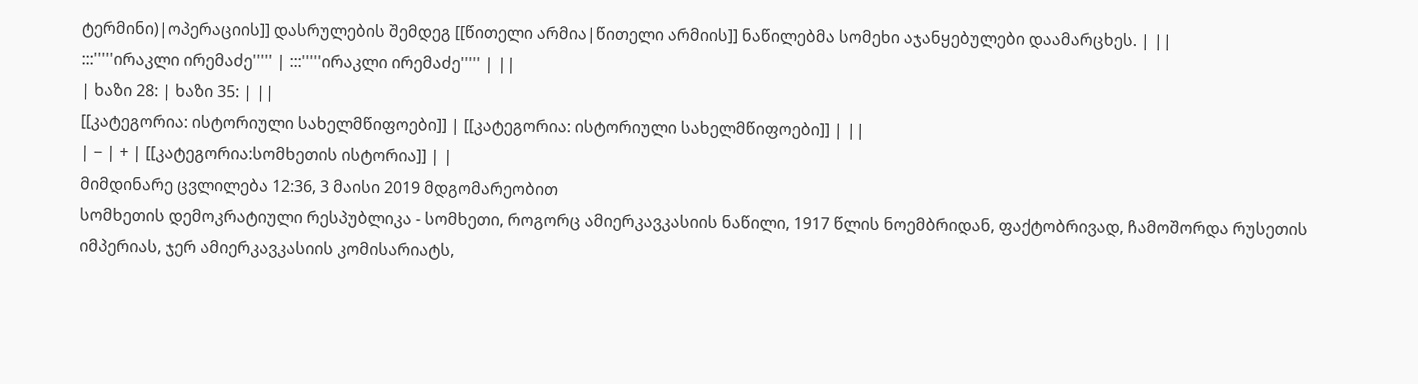ტერმინი)|ოპერაციის]] დასრულების შემდეგ [[წითელი არმია|წითელი არმიის]] ნაწილებმა სომეხი აჯანყებულები დაამარცხეს. | ||
:::'''''ირაკლი ირემაძე''''' | :::'''''ირაკლი ირემაძე''''' | ||
| ხაზი 28: | ხაზი 35: | ||
[[კატეგორია: ისტორიული სახელმწიფოები]] | [[კატეგორია: ისტორიული სახელმწიფოები]] | ||
| − | + | [[კატეგორია:სომხეთის ისტორია]] | |
მიმდინარე ცვლილება 12:36, 3 მაისი 2019 მდგომარეობით
სომხეთის დემოკრატიული რესპუბლიკა - სომხეთი, როგორც ამიერკავკასიის ნაწილი, 1917 წლის ნოემბრიდან, ფაქტობრივად, ჩამოშორდა რუსეთის იმპერიას, ჯერ ამიერკავკასიის კომისარიატს,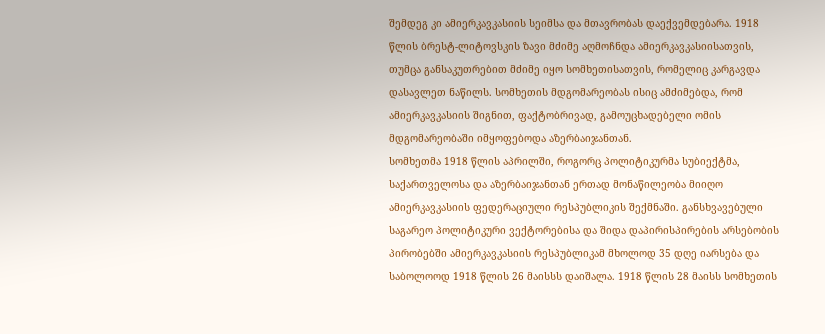შემდეგ კი ამიერკავკასიის სეიმსა და მთავრობას დაექვემდებარა. 1918 წლის ბრესტ-ლიტოვსკის ზავი მძიმე აღმოჩნდა ამიერკავკასიისათვის, თუმცა განსაკუთრებით მძიმე იყო სომხეთისათვის, რომელიც კარგავდა დასავლეთ ნაწილს. სომხეთის მდგომარეობას ისიც ამძიმებდა, რომ ამიერკავკასიის შიგნით, ფაქტობრივად, გამოუცხადებელი ომის მდგომარეობაში იმყოფებოდა აზერბაიჯანთან.
სომხეთმა 1918 წლის აპრილში, როგორც პოლიტიკურმა სუბიექტმა, საქართველოსა და აზერბაიჯანთან ერთად მონაწილეობა მიიღო ამიერკავკასიის ფედერაციული რესპუბლიკის შექმნაში. განსხვავებული საგარეო პოლიტიკური ვექტორებისა და შიდა დაპირისპირების არსებობის პირობებში ამიერკავკასიის რესპუბლიკამ მხოლოდ 35 დღე იარსება და საბოლოოდ 1918 წლის 26 მაისსს დაიშალა. 1918 წლის 28 მაისს სომხეთის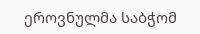ეროვნულმა საბჭომ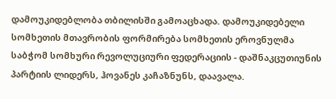დამოუკიდებლობა თბილისში გამოაცხადა. დამოუკიდებელი სომხეთის მთავრობის ფორმირება სომხეთის ეროვნულმა საბჭომ სომხური რევოლუციური ფედერაციის - დაშნაკცუთიუნის პარტიის ლიდერს, ჰოვანეს კაჩაზნუნს, დაავალა.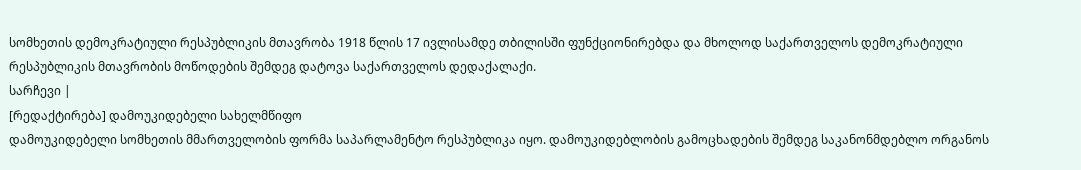სომხეთის დემოკრატიული რესპუბლიკის მთავრობა 1918 წლის 17 ივლისამდე თბილისში ფუნქციონირებდა და მხოლოდ საქართველოს დემოკრატიული რესპუბლიკის მთავრობის მოწოდების შემდეგ დატოვა საქართველოს დედაქალაქი.
სარჩევი |
[რედაქტირება] დამოუკიდებელი სახელმწიფო
დამოუკიდებელი სომხეთის მმართველობის ფორმა საპარლამენტო რესპუბლიკა იყო. დამოუკიდებლობის გამოცხადების შემდეგ საკანონმდებლო ორგანოს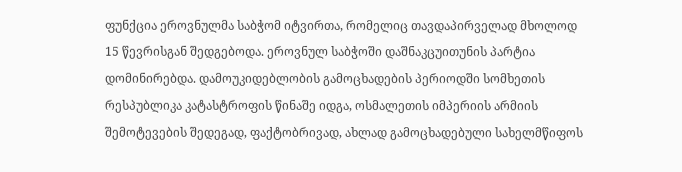ფუნქცია ეროვნულმა საბჭომ იტვირთა, რომელიც თავდაპირველად მხოლოდ 15 წევრისგან შედგებოდა. ეროვნულ საბჭოში დაშნაკცუითუნის პარტია დომინირებდა. დამოუკიდებლობის გამოცხადების პერიოდში სომხეთის რესპუბლიკა კატასტროფის წინაშე იდგა, ოსმალეთის იმპერიის არმიის შემოტევების შედეგად, ფაქტობრივად, ახლად გამოცხადებული სახელმწიფოს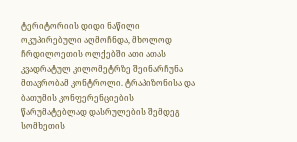ტერიტორიის დიდი ნაწილი ოკუპირებული აღმოჩნდა, მხოლოდ ჩრდილოეთის ოლქებში ათი ათას კვადრატულ კილომეტრზე შეინარჩუნა მთავრობამ კონტროლი. ტრაპიზონისა და ბათუმის კონფერენციების წარუმატებლად დასრულების შემდეგ სომხეთის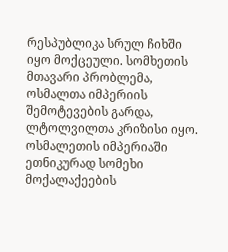რესპუბლიკა სრულ ჩიხში იყო მოქცეული. სომხეთის მთავარი პრობლემა, ოსმალთა იმპერიის შემოტევების გარდა, ლტოლვილთა კრიზისი იყო. ოსმალეთის იმპერიაში ეთნიკურად სომეხი მოქალაქეების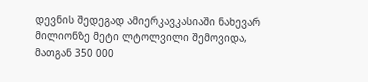დევნის შედეგად ამიერკავკასიაში ნახევარ მილიონზე მეტი ლტოლვილი შემოვიდა, მათგან 350 000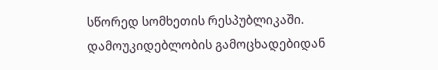სწორედ სომხეთის რესპუბლიკაში. დამოუკიდებლობის გამოცხადებიდან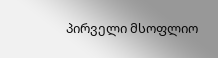პირველი მსოფლიო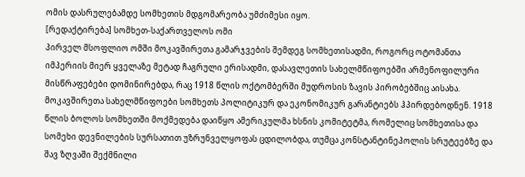ომის დასრულებამდე სომხეთის მდგომარეობა უმძიმესი იყო.
[რედაქტირება] სომხეთ-საქართველოს ომი
პირველ მსოფლიო ომში მოკავშირეთა გამარჯვების შემდეგ სომხეთისადმი, როგორც ოტომანთა იმპერიის მიერ ყველაზე მეტად ჩაგრული ერისადმი, დასავლეთის სახელმწიფოებში არმენოფილური მისწრაფებები დომინირებდა, რაც 1918 წლის ოქტომბერში მუდროსის ზავის პირობებშიც აისახა. მოკავშირეთა სახელმწიფოები სომხეთს პოლიტიკურ და ეკონომიკურ გარანტიებს ჰპირდებოდნენ. 1918 წლის ბოლოს სომხეთში მოქმედება დაიწყო ამერიკულმა ხსნის კომიტეტმა, რომელიც სომხეთისა და სომეხი დევნილების სურსათით უზრუნველყოფას ცდილობდა, თუმცა კონსტანტინეპოლის სრუტეებზე და შავ ზღვაში შექმნილი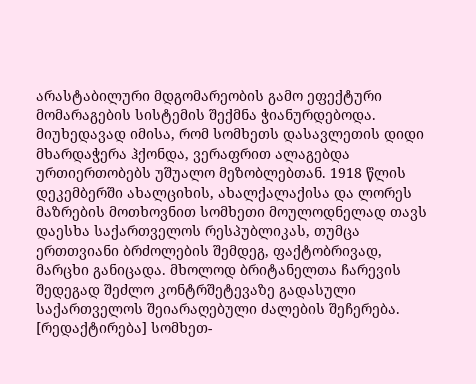არასტაბილური მდგომარეობის გამო ეფექტური მომარაგების სისტემის შექმნა ჭიანურდებოდა. მიუხედავად იმისა, რომ სომხეთს დასავლეთის დიდი მხარდაჭერა ჰქონდა, ვერაფრით ალაგებდა ურთიერთობებს უშუალო მეზობლებთან. 1918 წლის დეკემბერში ახალციხის, ახალქალაქისა და ლორეს მაზრების მოთხოვნით სომხეთი მოულოდნელად თავს დაესხა საქართველოს რესპუბლიკას, თუმცა ერთთვიანი ბრძოლების შემდეგ, ფაქტობრივად, მარცხი განიცადა. მხოლოდ ბრიტანელთა ჩარევის შედეგად შეძლო კონტრშეტევაზე გადასული საქართველოს შეიარაღებული ძალების შეჩერება.
[რედაქტირება] სომხეთ-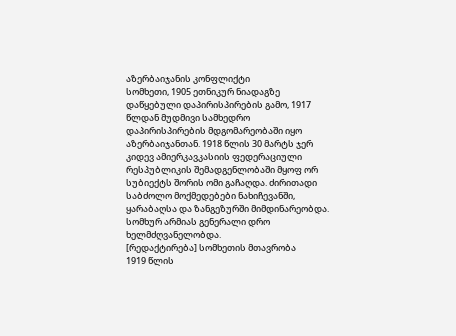აზერბაიჯანის კონფლიქტი
სომხეთი, 1905 ეთნიკურ ნიადაგზე დაწყებული დაპირისპირების გამო, 1917 წლდან მუდმივი სამხედრო დაპირისპირების მდგომარეობაში იყო აზერბაიჯანთან. 1918 წლის 30 მარტს ჯერ კიდევ ამიერკავკასიის ფედერაციული რესპუბლიკის შემადგენლობაში მყოფ ორ სუბიექტს შორის ომი გაჩაღდა. ძირითადი საბძოლო მოქმედებები ნახიჩევანში, ყარაბაღსა და ზანგეზურში მიმდინარეობდა. სომხურ არმიას გენერალი დრო ხელმძღვანელობდა.
[რედაქტირება] სომხეთის მთავრობა
1919 წლის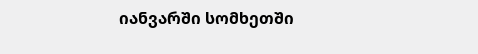იანვარში სომხეთში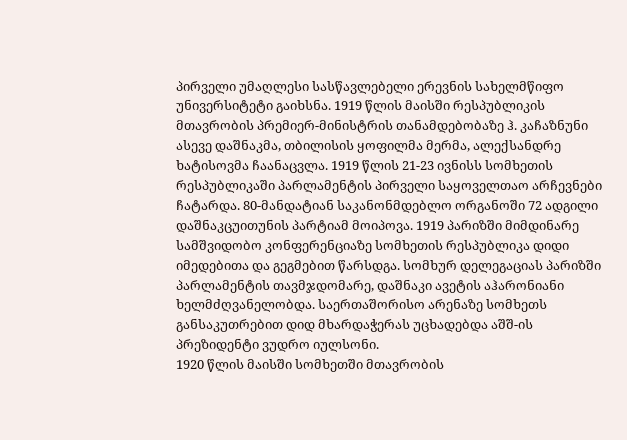პირველი უმაღლესი სასწავლებელი ერევნის სახელმწიფო უნივერსიტეტი გაიხსნა. 1919 წლის მაისში რესპუბლიკის მთავრობის პრემიერ-მინისტრის თანამდებობაზე ჰ. კაჩაზნუნი ასევე დაშნაკმა, თბილისის ყოფილმა მერმა, ალექსანდრე ხატისოვმა ჩაანაცვლა. 1919 წლის 21-23 ივნისს სომხეთის რესპუბლიკაში პარლამენტის პირველი საყოველთაო არჩევნები ჩატარდა. 80-მანდატიან საკანონმდებლო ორგანოში 72 ადგილი დაშნაკცუითუნის პარტიამ მოიპოვა. 1919 პარიზში მიმდინარე სამშვიდობო კონფერენციაზე სომხეთის რესპუბლიკა დიდი იმედებითა და გეგმებით წარსდგა. სომხურ დელეგაციას პარიზში პარლამენტის თავმჯდომარე, დაშნაკი ავეტის აჰარონიანი ხელმძღვანელობდა. საერთაშორისო არენაზე სომხეთს განსაკუთრებით დიდ მხარდაჭერას უცხადებდა აშშ-ის პრეზიდენტი ვუდრო იულსონი.
1920 წლის მაისში სომხეთში მთავრობის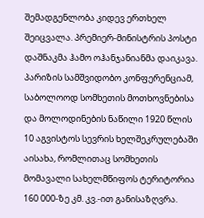შემადგენლობა კიდევ ერთხელ შეიცვალა. პრემიერ-მინისტრის პოსტი დაშნაკმა ჰამო ოჰანჯანიანმა დაიკავა. პარიზის სამშვიდობო კონფერენციამ, საბოლოოდ სომხეთის მოთხოვნებისა და მოლოდინების ნაწილი 1920 წლის 10 აგვისტოს სევრის ხელშეკრულებაში აისახა, რომლითაც სომხეთის მომავალი სახელმწიფოს ტერიტორია 160 000-ზე კმ. კვ.-ით განისაზღვრა.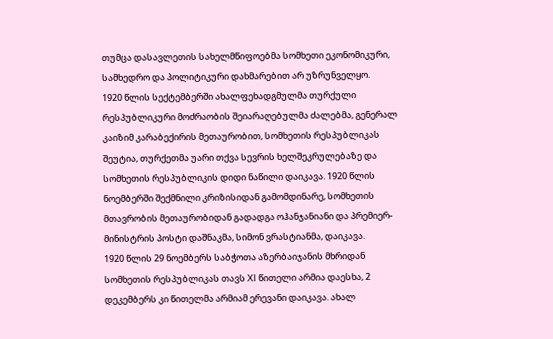თუმცა დასავლეთის სახელმწიფოებმა სომხეთი ეკონომიკური, სამხედრო და პოლიტიკური დახმარებით არ უზრუნველყო.
1920 წლის სექტემბერში ახალფეხადგმულმა თურქული რესპუბლიკური მოძრაობის შეიარაღებულმა ძალებმა, გენერალ კაიზიმ კარაბექირის მეთაურობით, სომხეთის რესპუბლიკას შეუტია, თურქეთმა უარი თქვა სევრის ხელშეკრულებაზე და სომხეთის რესპუბლიკის დიდი ნაწილი დაიკავა. 1920 წლის ნოემბერში შექმნილი კრიზისიდან გამომდინარე, სომხეთის მთავრობის მეთაურობიდან გადადგა ოჰანჯანიანი და პრემიერ-მინისტრის პოსტი დაშნაკმა, სიმონ ვრასტიანმა, დაიკავა.
1920 წლის 29 ნოემბერს საბჭოთა აზერბაიჯანის მხრიდან სომხეთის რესპუბლიკას თავს XI წითელი არმია დაესხა, 2 დეკემბერს კი წითელმა არმიამ ერევანი დაიკავა. ახალ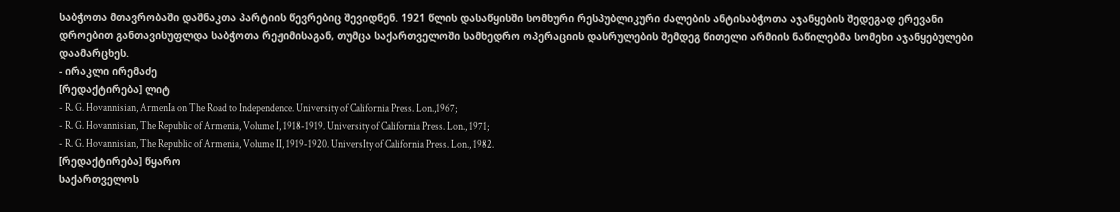საბჭოთა მთავრობაში დაშნაკთა პარტიის წევრებიც შევიდნენ. 1921 წლის დასაწყისში სომხური რესპუბლიკური ძალების ანტისაბჭოთა აჯანყების შედეგად ერევანი დროებით განთავისუფლდა საბჭოთა რეჟიმისაგან, თუმცა საქართველოში სამხედრო ოპერაციის დასრულების შემდეგ წითელი არმიის ნაწილებმა სომეხი აჯანყებულები დაამარცხეს.
- ირაკლი ირემაძე
[რედაქტირება] ლიტ
- R. G. Hovannisian, ArmenIa on The Road to Independence. University of California Press. Lon.,1967;
- R. G. Hovannisian, The Republic of Armenia, Volume I, 1918-1919. University of California Press. Lon., 1971;
- R. G. Hovannisian, The Republic of Armenia, Volume II, 1919-1920. UniversIty of California Press. Lon., 1982.
[რედაქტირება] წყარო
საქართველოს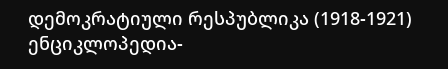დემოკრატიული რესპუბლიკა (1918-1921) ენციკლოპედია-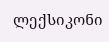ლექსიკონი